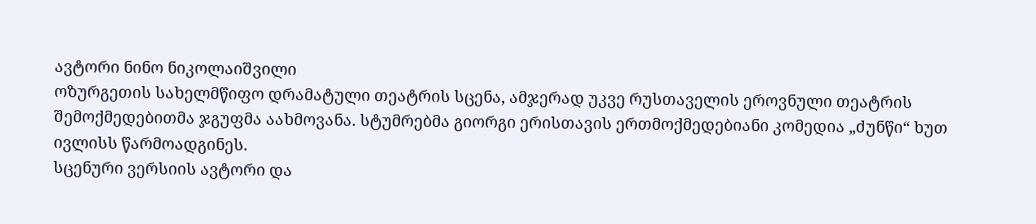ავტორი ნინო ნიკოლაიშვილი
ოზურგეთის სახელმწიფო დრამატული თეატრის სცენა, ამჯერად უკვე რუსთაველის ეროვნული თეატრის შემოქმედებითმა ჯგუფმა აახმოვანა. სტუმრებმა გიორგი ერისთავის ერთმოქმედებიანი კომედია „ძუნწი“ ხუთ ივლისს წარმოადგინეს.
სცენური ვერსიის ავტორი და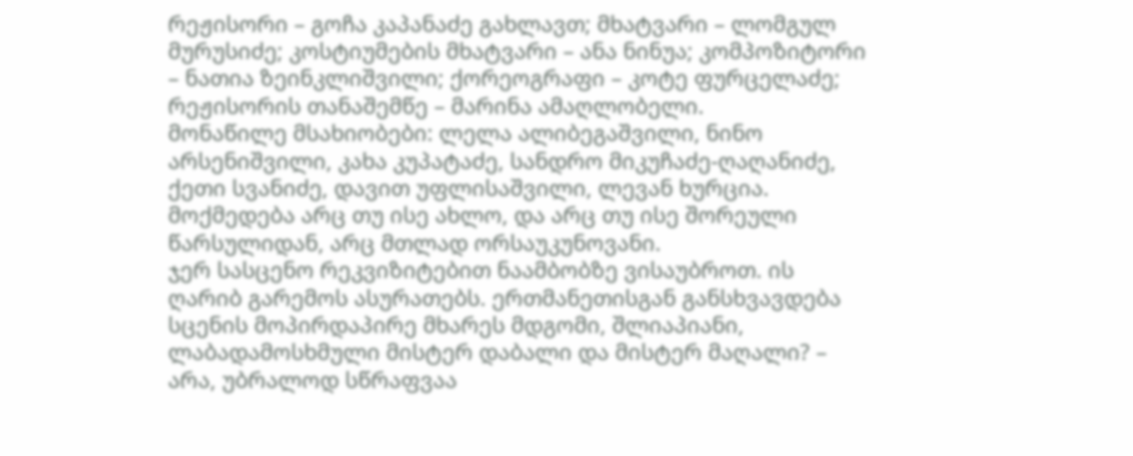რეჟისორი – გოჩა კაპანაძე გახლავთ; მხატვარი – ლომგულ მურუსიძე; კოსტიუმების მხატვარი – ანა ნინუა; კომპოზიტორი – ნათია ზეინკლიშვილი; ქორეოგრაფი – კოტე ფურცელაძე; რეჟისორის თანაშემწე – მარინა ამაღლობელი.
მონაწილე მსახიობები: ლელა ალიბეგაშვილი, ნინო არსენიშვილი, კახა კუპატაძე, სანდრო მიკუჩაძე-ღაღანიძე, ქეთი სვანიძე, დავით უფლისაშვილი, ლევან ხურცია. მოქმედება არც თუ ისე ახლო, და არც თუ ისე შორეული წარსულიდან, არც მთლად ორსაუკუნოვანი.
ჯერ სასცენო რეკვიზიტებით ნაამბობზე ვისაუბროთ. ის ღარიბ გარემოს ასურათებს. ერთმანეთისგან განსხვავდება სცენის მოპირდაპირე მხარეს მდგომი, შლიაპიანი, ლაბადამოსხმული მისტერ დაბალი და მისტერ მაღალი? – არა, უბრალოდ სწრაფვაა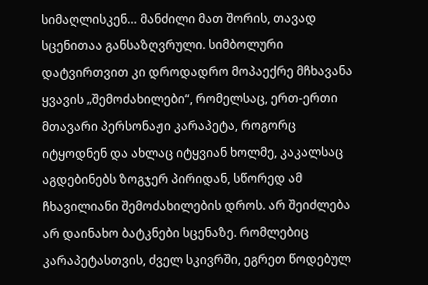სიმაღლისკენ… მანძილი მათ შორის, თავად სცენითაა განსაზღვრული. სიმბოლური დატვირთვით კი დროდადრო მოპაექრე მჩხავანა ყვავის „შემოძახილები“, რომელსაც, ერთ-ერთი მთავარი პერსონაჟი კარაპეტა, როგორც იტყოდნენ და ახლაც იტყვიან ხოლმე, კაკალსაც აგდებინებს ზოგჯერ პირიდან, სწორედ ამ ჩხავილიანი შემოძახილების დროს. არ შეიძლება არ დაინახო ბატკნები სცენაზე. რომლებიც კარაპეტასთვის, ძველ სკივრში, ეგრეთ წოდებულ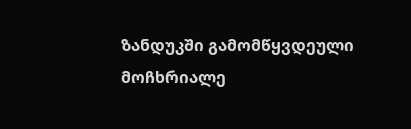ზანდუკში გამომწყვდეული მოჩხრიალე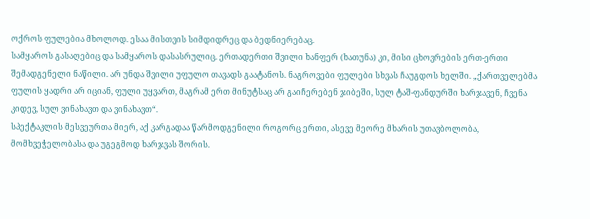ოქროს ფულებია მხოლოდ. ესაა მისთვის სიმდიდრეც და ბედნიერებაც.
სამყაროს გასაღებიც და სამყაროს დასასრულიც. ერთადერთი შვილი ხანფერ (ხათუნა) კი, მისი ცხოვრების ერთ-ერთი შემადგენელი ნაწილი. არ უნდა შვილი უფულო თავადს გაატანოს. ნაგროვები ფულები სხვას ჩაუგდოს ხელში. „ქართველებმა ფულის ყადრი არ იციან, ფული უყვართ, მაგრამ ერთ მინუტსაც არ გაიჩერებენ ჯიბეში, სულ ტაშ-ფანდურში ხარჯავენ, ჩვენა კიდევ, სულ ვინახავთ და ვინახავთ“.
სპექტაკლის მესვეურთა მიერ, აქ კარგადაა წარმოდგენილი როგორც ერთი, ასევე მეორე მხარის უთავბოლობა, მომხვეჭელობასა და უგეგმოდ ხარჯვას შორის.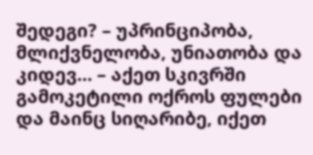შედეგი? – უპრინციპობა, მლიქვნელობა, უნიათობა და კიდევ… – აქეთ სკივრში გამოკეტილი ოქროს ფულები და მაინც სიღარიბე, იქეთ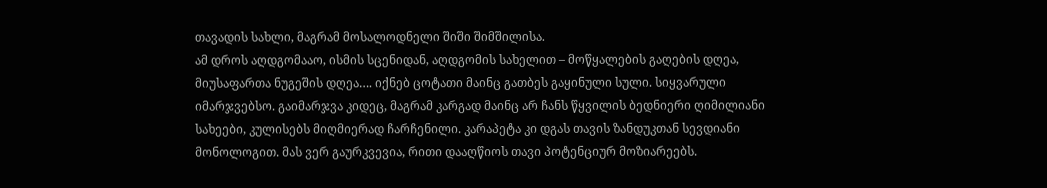თავადის სახლი, მაგრამ მოსალოდნელი შიში შიმშილისა.
ამ დროს აღდგომააო, ისმის სცენიდან, აღდგომის სახელით – მოწყალების გაღების დღეა, მიუსაფართა ნუგეშის დღეა…. იქნებ ცოტათი მაინც გათბეს გაყინული სული. სიყვარული იმარჯვებსო. გაიმარჯვა კიდეც, მაგრამ კარგად მაინც არ ჩანს წყვილის ბედნიერი ღიმილიანი სახეები, კულისებს მიღმიერად ჩარჩენილი. კარაპეტა კი დგას თავის ზანდუკთან სევდიანი მონოლოგით. მას ვერ გაურკვევია, რითი დააღწიოს თავი პოტენციურ მოზიარეებს.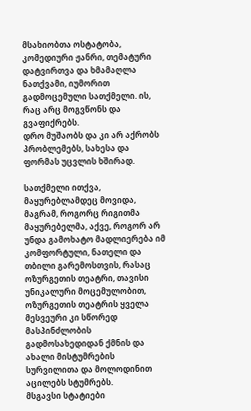მსახიობთა ოსტატობა, კომედიური ჟანრი, თემატური დატვირთვა და ხმამაღლა ნათქვამი, იუმორით გადმოცემული სათქმელი. ის, რაც არც მოგვწონს და გვაფიქრებს.
დრო მუშაობს და კი არ აქრობს პრობლემებს, სახესა და ფორმას უცვლის ხშირად.

სათქმელი ითქვა, მაყურებლამდეც მოვიდა, მაგრამ, როგორც რიგითმა მაყურებელმა, აქვე, როგორ არ უნდა გამოხატო მადლიერება იმ კომფორტული, ნათელი და თბილი გარემოსთვის, რასაც ოზურგეთის თეატრი, თავისი უნიკალური მოცემულობით, ოზურგეთის თეატრის ყველა მესვეური კი სწორედ მასპინძლობის გადმოსახედიდან ქმნის და ახალი მისტუმრების სურვილითა და მოლოდინით აცილებს სტუმრებს.
მსგავსი სტატიები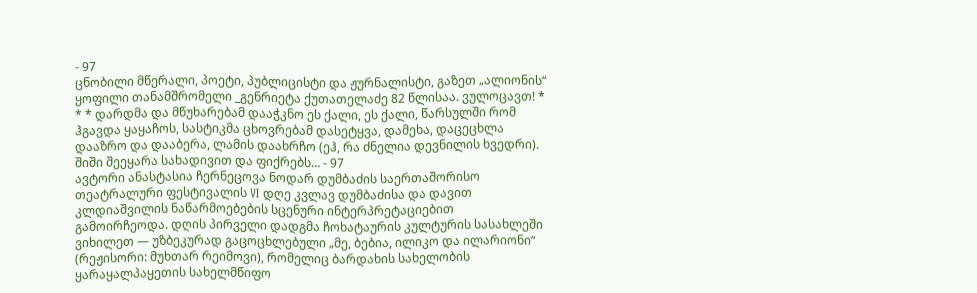- 97
ცნობილი მწერალი, პოეტი, პუბლიცისტი და ჟურნალისტი, გაზეთ „ალიონის“ ყოფილი თანამშრომელი _გენრიეტა ქუთათელაძე 82 წლისაა. ვულოცავთ! * * * დარდმა და მწუხარებამ დააჭკნო ეს ქალი, ეს ქალი, წარსულში რომ ჰგავდა ყაყაჩოს, სასტიკმა ცხოვრებამ დასეტყვა, დამეხა, დაცეცხლა დააზრო და დააბერა, ლამის დაახრჩო (ეჰ, რა ძნელია დევნილის ხვედრი). შიში შეეყარა სახადივით და ფიქრებს… - 97
ავტორი ანასტასია ჩერნეცოვა ნოდარ დუმბაძის საერთაშორისო თეატრალური ფესტივალის VI დღე კვლავ დუმბაძისა და დავით კლდიაშვილის ნაწარმოებების სცენური ინტერპრეტაციებით გამოირჩეოდა. დღის პირველი დადგმა ჩოხატაურის კულტურის სასახლეში ვიხილეთ — უზბეკურად გაცოცხლებული „მე, ბებია, ილიკო და ილარიონი“ (რეჟისორი: მუხთარ რეიმოვი), რომელიც ბარდახის სახელობის ყარაყალპაყეთის სახელმწიფო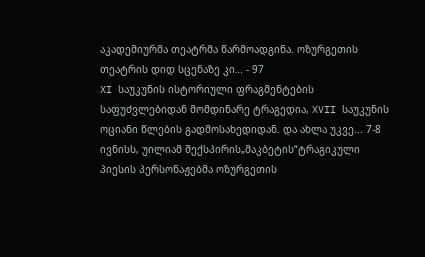აკადემიურმა თეატრმა წარმოადგინა. ოზურგეთის თეატრის დიდ სცენაზე კი… - 97
XI საუკუნის ისტორიული ფრაგმენტების საფუძვლებიდან მომდინარე ტრაგედია, XVII საუკუნის ოციანი წლების გადმოსახედიდან. და ახლა უკვე... 7-8 ივნისს, უილიამ შექსპირის„მაკბეტის“ტრაგიკული პიესის პერსონაჟებმა ოზურგეთის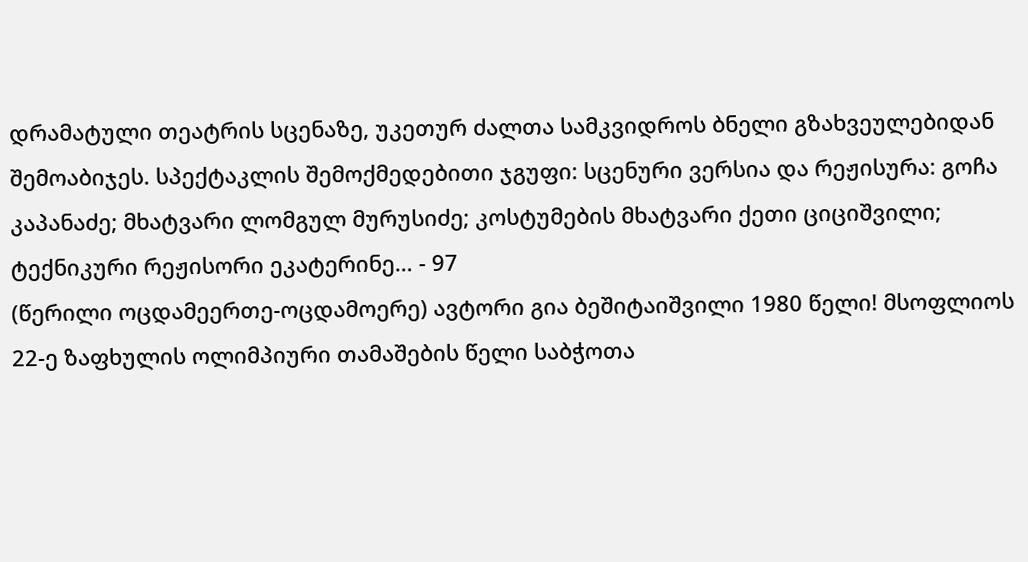დრამატული თეატრის სცენაზე, უკეთურ ძალთა სამკვიდროს ბნელი გზახვეულებიდან შემოაბიჯეს. სპექტაკლის შემოქმედებითი ჯგუფი: სცენური ვერსია და რეჟისურა: გოჩა კაპანაძე; მხატვარი ლომგულ მურუსიძე; კოსტუმების მხატვარი ქეთი ციციშვილი; ტექნიკური რეჟისორი ეკატერინე… - 97
(წერილი ოცდამეერთე-ოცდამოერე) ავტორი გია ბეშიტაიშვილი 1980 წელი! მსოფლიოს 22-ე ზაფხულის ოლიმპიური თამაშების წელი საბჭოთა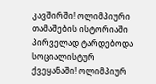კავშირში! ოლიმპიური თამაშების ისტორიაში პირველად ტარდებოდა სოციალისტურ ქვეყანაში! ოლიმპიურ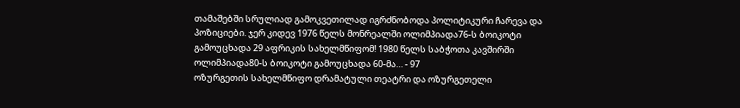თამაშებში სრულიად გამოკვეთილად იგრძნობოდა პოლიტიკური ჩარევა და პოზიციები. ჯერ კიდევ 1976 წელს მონრეალში ოლიმპიადა76-ს ბოიკოტი გამოუცხადა 29 აფრიკის სახელმწიფომ! 1980 წელს საბჭოთა კავშირში ოლიმპიადა80-ს ბოიკოტი გამოუცხადა 60-მა… - 97
ოზურგეთის სახელმწიფო დრამატული თეატრი და ოზურგეთელი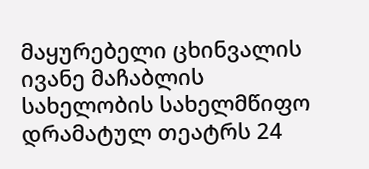მაყურებელი ცხინვალის ივანე მაჩაბლის სახელობის სახელმწიფო დრამატულ თეატრს 24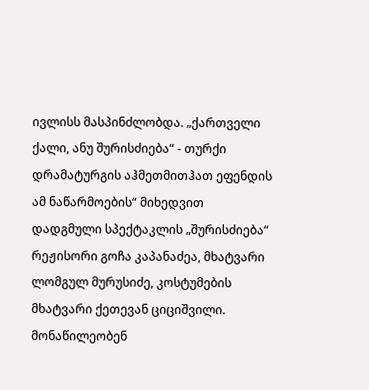ივლისს მასპინძლობდა. „ქართველი ქალი, ანუ შურისძიება“ - თურქი დრამატურგის აჰმეთმითჰათ ეფენდის ამ ნაწარმოების“ მიხედვით დადგმული სპექტაკლის „შურისძიება“ რეჟისორი გოჩა კაპანაძეა, მხატვარი ლომგულ მურუსიძე, კოსტუმების მხატვარი ქეთევან ციციშვილი. მონაწილეობენ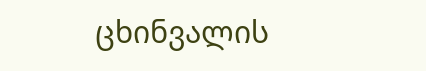ცხინვალის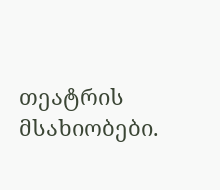თეატრის მსახიობები.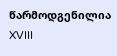წარმოდგენილია XVIII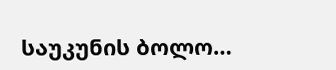საუკუნის ბოლო…